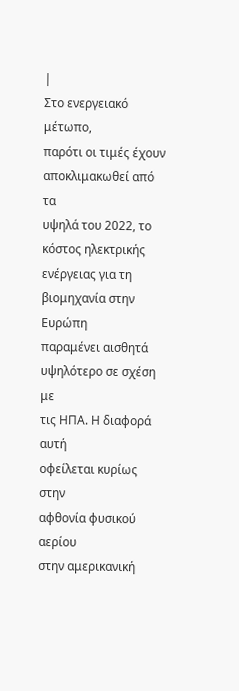|
Στο ενεργειακό μέτωπο,
παρότι οι τιμές έχουν
αποκλιμακωθεί από τα
υψηλά του 2022, το
κόστος ηλεκτρικής
ενέργειας για τη
βιομηχανία στην Ευρώπη
παραμένει αισθητά
υψηλότερο σε σχέση με
τις ΗΠΑ. Η διαφορά αυτή
οφείλεται κυρίως στην
αφθονία φυσικού αερίου
στην αμερικανική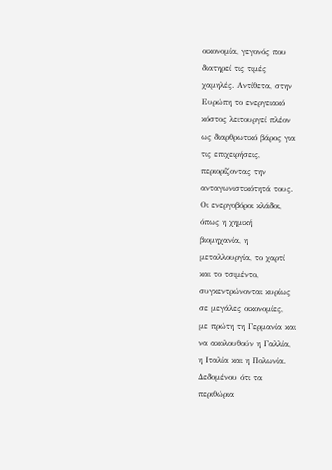οικονομία, γεγονός που
διατηρεί τις τιμές
χαμηλές. Αντίθετα, στην
Ευρώπη το ενεργειακό
κόστος λειτουργεί πλέον
ως διαρθρωτικό βάρος για
τις επιχειρήσεις,
περιορίζοντας την
ανταγωνιστικότητά τους.
Οι ενεργοβόροι κλάδοι,
όπως η χημική
βιομηχανία, η
μεταλλουργία, το χαρτί
και το τσιμέντο,
συγκεντρώνονται κυρίως
σε μεγάλες οικονομίες,
με πρώτη τη Γερμανία και
να ακολουθούν η Γαλλία,
η Ιταλία και η Πολωνία.
Δεδομένου ότι τα
περιθώρια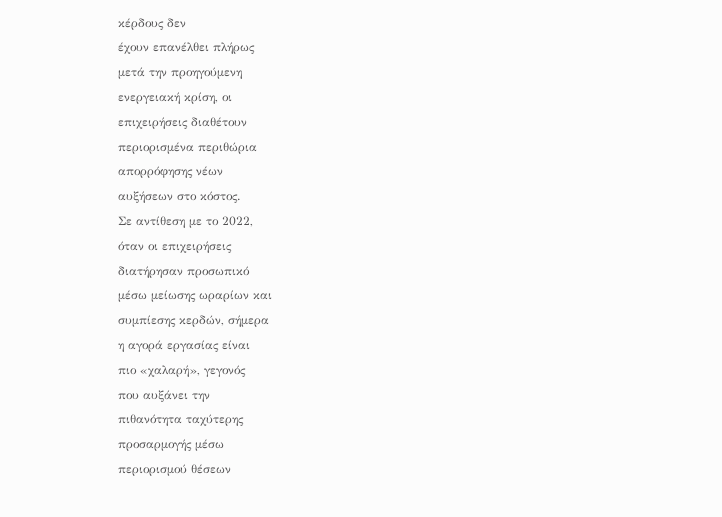κέρδους δεν
έχουν επανέλθει πλήρως
μετά την προηγούμενη
ενεργειακή κρίση, οι
επιχειρήσεις διαθέτουν
περιορισμένα περιθώρια
απορρόφησης νέων
αυξήσεων στο κόστος.
Σε αντίθεση με το 2022,
όταν οι επιχειρήσεις
διατήρησαν προσωπικό
μέσω μείωσης ωραρίων και
συμπίεσης κερδών, σήμερα
η αγορά εργασίας είναι
πιο «χαλαρή», γεγονός
που αυξάνει την
πιθανότητα ταχύτερης
προσαρμογής μέσω
περιορισμού θέσεων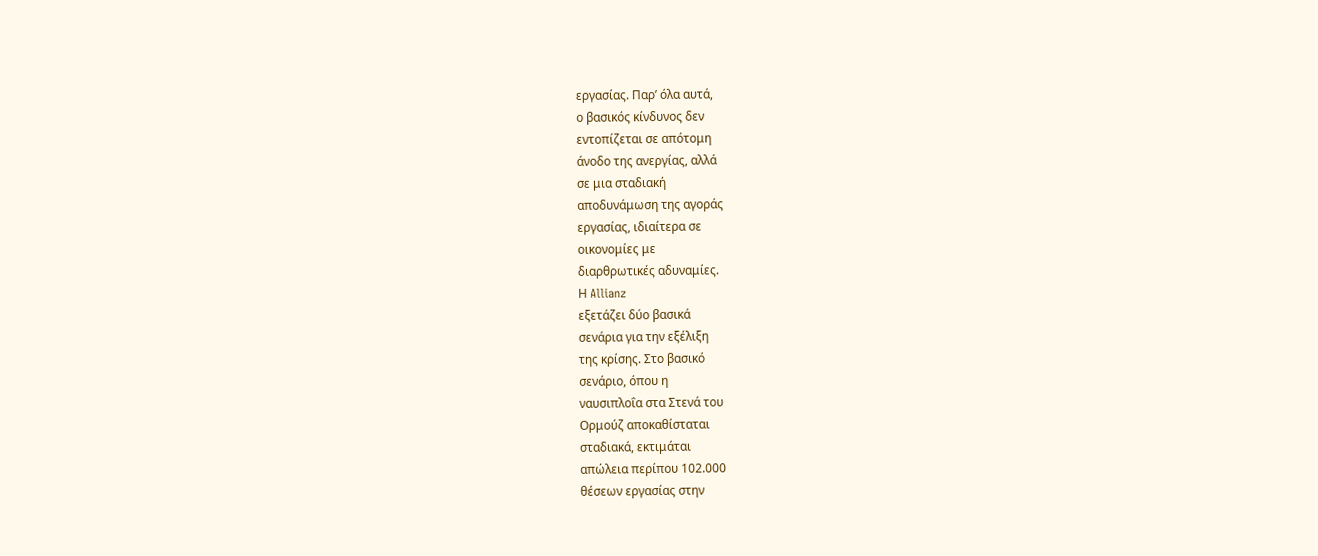εργασίας. Παρ’ όλα αυτά,
ο βασικός κίνδυνος δεν
εντοπίζεται σε απότομη
άνοδο της ανεργίας, αλλά
σε μια σταδιακή
αποδυνάμωση της αγοράς
εργασίας, ιδιαίτερα σε
οικονομίες με
διαρθρωτικές αδυναμίες.
Η Allianz
εξετάζει δύο βασικά
σενάρια για την εξέλιξη
της κρίσης. Στο βασικό
σενάριο, όπου η
ναυσιπλοΐα στα Στενά του
Ορμούζ αποκαθίσταται
σταδιακά, εκτιμάται
απώλεια περίπου 102.000
θέσεων εργασίας στην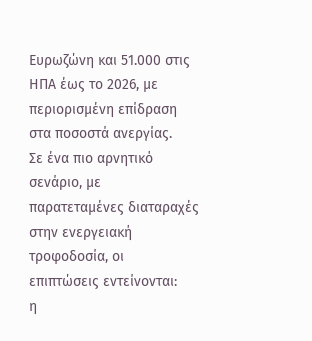Ευρωζώνη και 51.000 στις
ΗΠΑ έως το 2026, με
περιορισμένη επίδραση
στα ποσοστά ανεργίας.
Σε ένα πιο αρνητικό
σενάριο, με
παρατεταμένες διαταραχές
στην ενεργειακή
τροφοδοσία, οι
επιπτώσεις εντείνονται:
η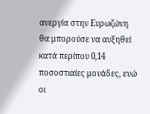ανεργία στην Ευρωζώνη
θα μπορούσε να αυξηθεί
κατά περίπου 0,14
ποσοστιαίες μονάδες, ενώ
οι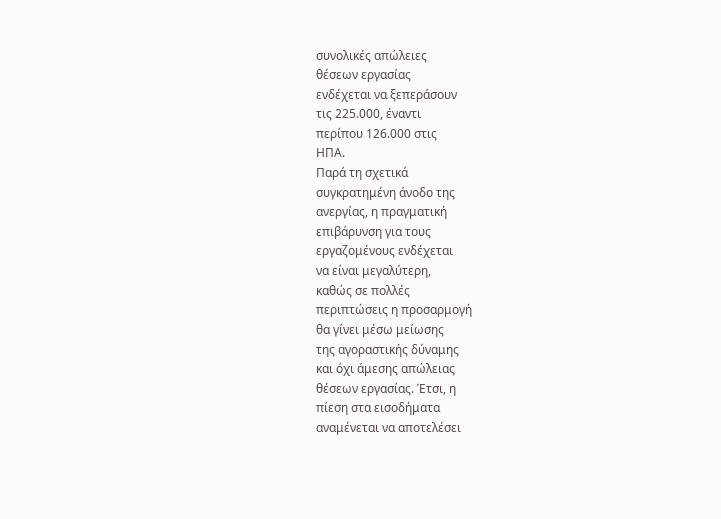συνολικές απώλειες
θέσεων εργασίας
ενδέχεται να ξεπεράσουν
τις 225.000, έναντι
περίπου 126.000 στις
ΗΠΑ.
Παρά τη σχετικά
συγκρατημένη άνοδο της
ανεργίας, η πραγματική
επιβάρυνση για τους
εργαζομένους ενδέχεται
να είναι μεγαλύτερη,
καθώς σε πολλές
περιπτώσεις η προσαρμογή
θα γίνει μέσω μείωσης
της αγοραστικής δύναμης
και όχι άμεσης απώλειας
θέσεων εργασίας. Έτσι, η
πίεση στα εισοδήματα
αναμένεται να αποτελέσει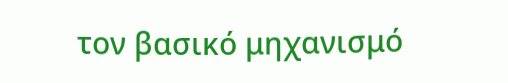τον βασικό μηχανισμό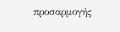προσαρμογής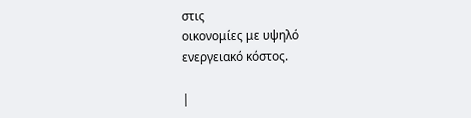στις
οικονομίες με υψηλό
ενεργειακό κόστος.

|